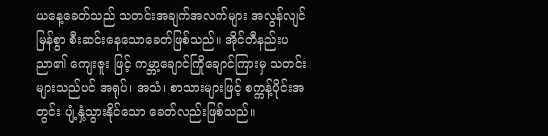ယနေ့ခေတ်သည် သတင်းအချက်အလက်များ အလွန်လျင်မြန်စွာ စီးဆင်းနေသောခေတ်ဖြစ်သည်။ အိုင်တီနည်းပညာ၏ ကျေးဇူး ဖြင့် ကမ္ဘာ့ချောင်ကြိုချောင်ကြားမှ သတင်းများသည်ပင် အရုပ်၊ အသံ၊ စာသားများဖြင့် စက္ကန့်ပိုင်းအတွင်း ပျံ့နှံ့သွားနိုင်သော ခေတ်လည်းဖြစ်သည်။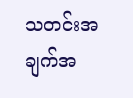သတင်းအချက်အ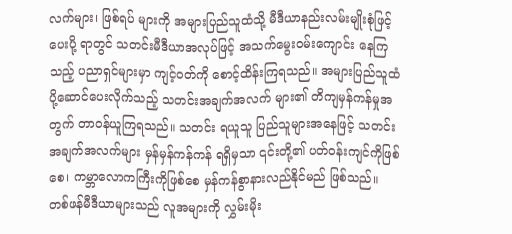လက်များ၊ ဖြစ်ရပ် များကို အများပြည်သူထံသို့ မီဒီယာနည်းလမ်းမျိုးစုံဖြင့် ပေးပို့ ရာတွင် သတင်းမီဒီယာအလုပ်ဖြင့် အသက်မွေးဝမ်းကျောင်း နေကြသည့် ပညာရှင်များမှာ ကျင့်ဝတ်ကို စောင့်ထိန်းကြရသည်။ အများပြည်သူထံ ပို့ဆောင်ပေးလိုက်သည့် သတင်းအချက်အလက် များ၏ တိကျမှန်ကန်မှုအတွက် တာဝန်ယူကြရသည်။ သတင်း ရယူသူ ပြည်သူများအနေဖြင့် သတင်းအချက်အလက်များ မှန်မှန်ကန်ကန် ရရှိမှသာ ၎င်းတို့၏ ပတ်ဝန်းကျင်ကိုဖြစ်စေ၊ ကမ္ဘာလောကကြီးကိုဖြစ်စေ မှန်ကန်စွာနားလည်နိုင်မည် ဖြစ်သည်။
တစ်ဖန်မီဒီယာများသည် လူအများကို လွှမ်းမိုး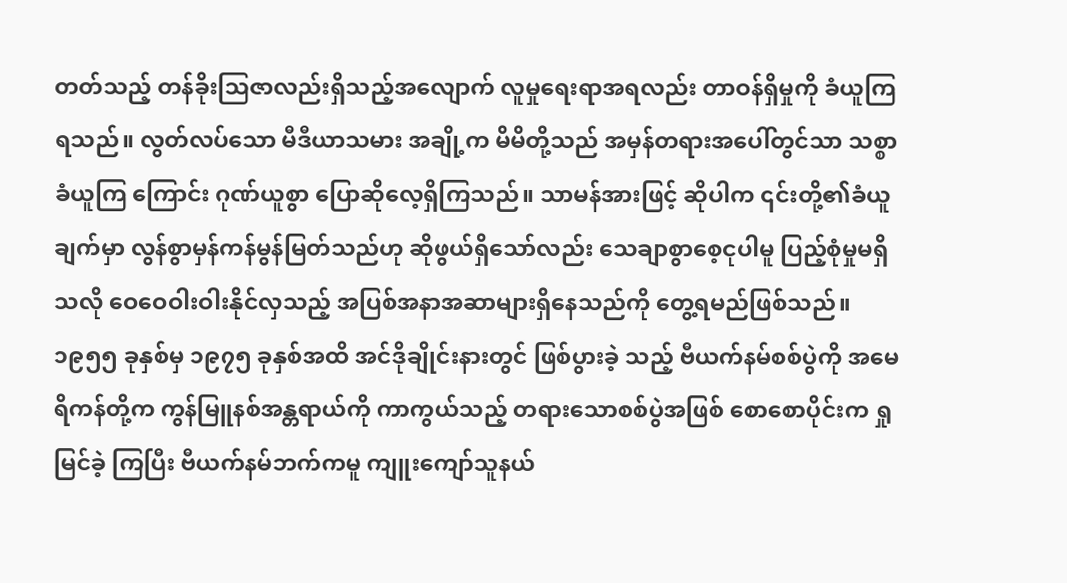တတ်သည့် တန်ခိုးဩဇာလည်းရှိသည့်အလျောက် လူမှုရေးရာအရလည်း တာဝန်ရှိမှုကို ခံယူကြရသည်။ လွတ်လပ်သော မီဒီယာသမား အချို့က မိမိတို့သည် အမှန်တရားအပေါ်တွင်သာ သစ္စာခံယူကြ ကြောင်း ဂုဏ်ယူစွာ ပြောဆိုလေ့ရှိကြသည်။ သာမန်အားဖြင့် ဆိုပါက ၎င်းတို့၏ခံယူချက်မှာ လွန်စွာမှန်ကန်မွန်မြတ်သည်ဟု ဆိုဖွယ်ရှိသော်လည်း သေချာစွာစေ့ငုပါမူ ပြည့်စုံမှုမရှိသလို ဝေဝေဝါးဝါးနိုင်လှသည့် အပြစ်အနာအဆာများရှိနေသည်ကို တွေ့ရမည်ဖြစ်သည်။
၁၉၅၅ ခုနှစ်မှ ၁၉၇၅ ခုနှစ်အထိ အင်ဒိုချိုင်းနားတွင် ဖြစ်ပွားခဲ့ သည့် ဗီယက်နမ်စစ်ပွဲကို အမေရိကန်တို့က ကွန်မြူနစ်အန္တရာယ်ကို ကာကွယ်သည့် တရားသောစစ်ပွဲအဖြစ် စောစောပိုင်းက ရှုမြင်ခဲ့ ကြပြီး ဗီယက်နမ်ဘက်ကမူ ကျူးကျော်သူနယ်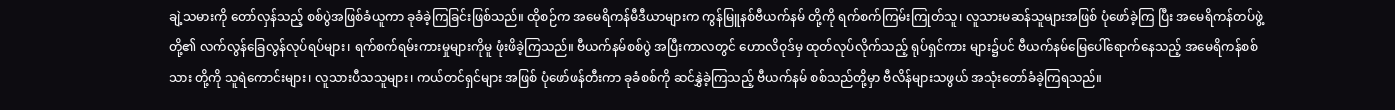ချဲ့သမားကို တော်လှန်သည့် စစ်ပွဲအဖြစ်ခံယူကာ ခုခံခဲ့ကြခြင်းဖြစ်သည်။ ထိုစဉ်က အမေရိကန်မီဒီယာများက ကွန်မြူနစ်ဗီယက်နမ် တို့ကို ရက်စက်ကြမ်းကြုတ်သူ၊ လူသားမဆန်သူများအဖြစ် ပုံဖော်ခဲ့ကြ ပြီး အမေရိကန်တပ်ဖွဲ့တို့၏ လက်လွန်ခြေလွန်လုပ်ရပ်များ၊ ရက်စက်ရမ်းကားမှုများကိုမူ ဖုံးဖိခဲ့ကြသည်။ ဗီယက်နမ်စစ်ပွဲ အပြီးကာလတွင် ဟောလိဝုဒ်မှ ထုတ်လုပ်လိုက်သည့် ရုပ်ရှင်ကား များ၌ပင် ဗီယက်နမ်မြေပေါ်ရောက်နေသည့် အမေရိကန်စစ်သား တို့ကို သူရဲကောင်းများ၊ လူသားပီသသူများ၊ ကယ်တင်ရှင်များ အဖြစ် ပုံဖော်ဖန်တီးကာ ခုခံစစ်ကို ဆင်နွှဲခဲ့ကြသည့် ဗီယက်နမ် စစ်သည်တို့မှာ ဗီလိန်များသဖွယ် အသုံးတော်ခံခဲ့ကြရသည်။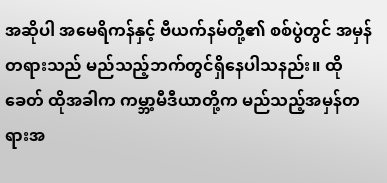အဆိုပါ အမေရိကန်နှင့် ဗီယက်နမ်တို့၏ စစ်ပွဲတွင် အမှန် တရားသည် မည်သည့်ဘက်တွင်ရှိနေပါသနည်း။ ထိုခေတ် ထိုအခါက ကမ္ဘာ့မီဒီယာတို့က မည်သည့်အမှန်တရားအ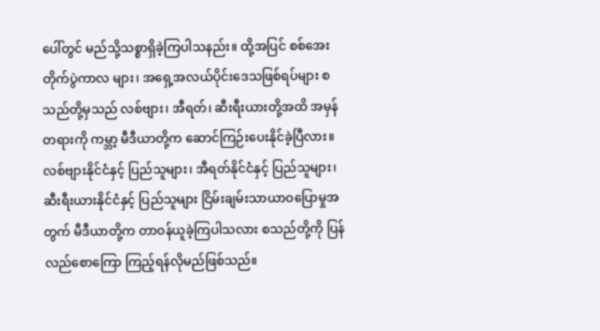ပေါ်တွင် မည်သို့သစ္စာရှိခဲ့ကြပါသနည်း။ ထို့အပြင် စစ်အေးတိုက်ပွဲကာလ များ၊ အရှေ့အလယ်ပိုင်းဒေသဖြစ်ရပ်များ စသည်တို့မှသည် လစ်ဗျား၊ အီရတ်၊ ဆီးရီးယားတို့အထိ အမှန်တရားကို ကမ္ဘာ့ မီဒီယာတို့က ဆောင်ကြဉ်းပေးနိုင်ခဲ့ပြီလား။ လစ်ဗျားနိုင်ငံနှင့် ပြည်သူများ၊ အီရတ်နိုင်ငံနှင့် ပြည်သူများ၊ ဆီးရီးယားနိုင်ငံနှင့် ပြည်သူများ ငြိမ်းချမ်းသာယာဝပြောမှုအတွက် မီဒီယာတို့က တာဝန်ယူခဲ့ကြပါသလား စသည်တို့ကို ပြန်လည်စောကြော ကြည့်ရန်လိုမည်ဖြစ်သည်။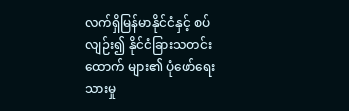လက်ရှိမြန်မာနိုင်ငံနှင့် စပ်လျဉ်း၍ နိုင်ငံခြားသတင်းထောက် များ၏ ပုံဖော်ရေးသားမှု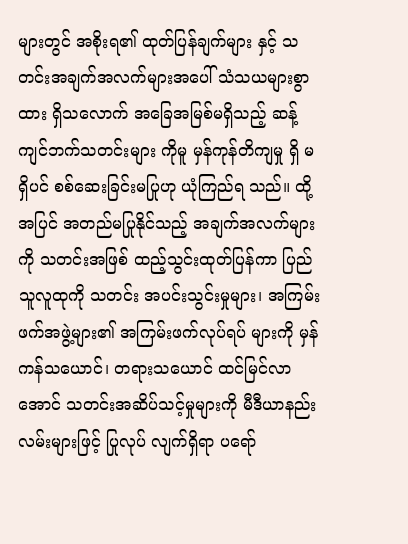များတွင် အစိုးရ၏ ထုတ်ပြန်ချက်များ နှင့် သတင်းအချက်အလက်များအပေါ် သံသယများစွာထား ရှိသလောက် အခြေအမြစ်မရှိသည့် ဆန့်ကျင်ဘက်သတင်းများ ကိုမူ မှန်ကုန်တိကျမှု ရှိ မရှိပင် စစ်ဆေးခြင်းမပြုဟု ယုံကြည်ရ သည်။ ထို့အပြင် အတည်မပြုနိုင်သည့် အချက်အလက်များကို သတင်းအဖြစ် ထည့်သွင်းထုတ်ပြန်ကာ ပြည်သူလူထုကို သတင်း အပင်းသွင်းမှုများ၊ အကြမ်းဖက်အဖွဲ့များ၏ အကြမ်းဖက်လုပ်ရပ် များကို မှန်ကန်သယောင်၊ တရားသယောင် ထင်မြင်လာအောင် သတင်းအဆိပ်သင့်မှုများကို မီဒီယာနည်းလမ်းများဖြင့် ပြုလုပ် လျက်ရှိရာ ပရော်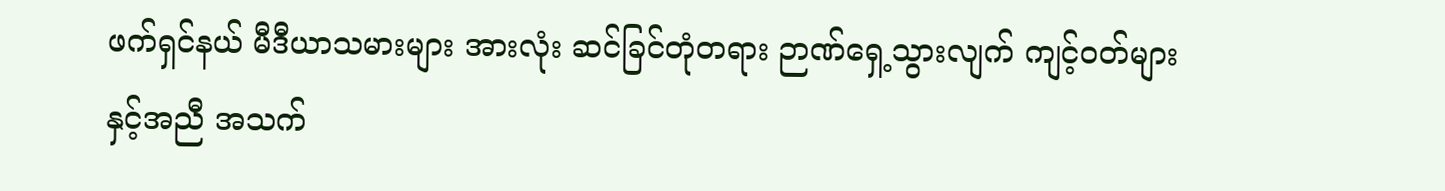ဖက်ရှင်နယ် မီဒီယာသမားများ အားလုံး ဆင်ခြင်တုံတရား ဉာဏ်ရှေ့သွားလျက် ကျင့်ဝတ်များနှင့်အညီ အသက်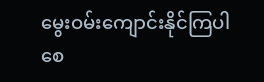မွေးဝမ်းကျောင်းနိုင်ကြပါစေ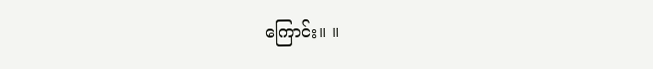ကြောင်း။ ။